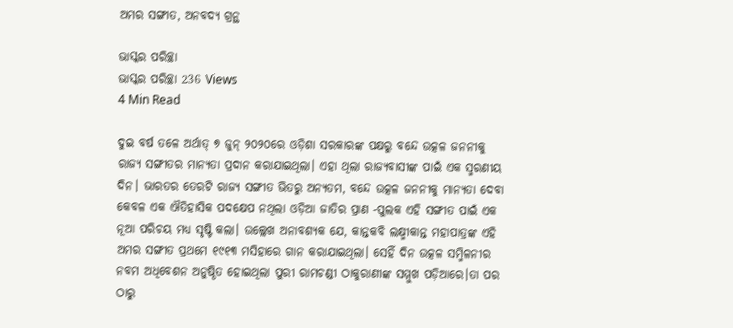ଅମର ସଙ୍ଗୀତ, ଅନବଦ୍ୟ ଗ୍ରନ୍ଥ

ଭାସ୍କର ପରିଚ୍ଛା
ଭାସ୍କର ପରିଚ୍ଛା 236 Views
4 Min Read

ଦୁଇ ବର୍ଷ ତଳେ ଅର୍ଥାତ୍ ୭ ଜୁନ୍ ୨୦୨୦ରେ ଓଡ଼ିଶା ସରକାରଙ୍କ ପକ୍ଷରୁ ବନ୍ଦେ ଉତ୍କଳ ଜନନୀକୁ ରାଜ୍ୟ ସଙ୍ଗୀତର ମାନ୍ୟତା ପ୍ରଦାନ କରାଯାଇଥିଲା। ଏହା ଥିଲା ରାଜ୍ୟବାସୀଙ୍କ ପାଇଁ ଏକ ସ୍ମରଣୀୟ ଦିନ। ଭାରତର ତେରଟି ରାଜ୍ୟ ସଙ୍ଗୀତ ଭିତରୁ ଅନ୍ୟତମ, ବନ୍ଦେ ଉତ୍କଳ ଜନନୀକୁ ମାନ୍ୟତା ଦେବା କେବଳ ଏକ ଐତିହାସିକ ପଦକ୍ଷେପ ନଥିଲା ଓଡ଼ିଆ ଜାତିର ପ୍ରାଣ -ପୁଲକ ଏହି ସଙ୍ଗୀତ ପାଇଁ ଏକ ନୂଆ ପରିଚୟ ମଧ୍ୟ ସୃଷ୍ଟି କଲା। ଉଲ୍ଲେଖ ଅନାବଶ୍ୟକ ଯେ, କାନ୍ତକବି ଲକ୍ଷ୍ମୀକାନ୍ତ ମହାପାତ୍ରଙ୍କ ଏହି ଅମର ସଙ୍ଗୀତ ପ୍ରଥମେ ୧୯୧୩ ମସିହାରେ ଗାନ କରାଯାଇଥିଲା। ସେହିଁ ଦିନ ଉତ୍କଳ ସମ୍ମିଳନୀର ନବମ ଅଧିବେଶନ ଅନୁଷ୍ଠିତ ହୋଇଥିଲା ପୁରୀ ରାମଚଣ୍ଡୀ ଠାକୁରାଣୀଙ୍କ ସମ୍ମୁଖ ପଡ଼ିଆରେ।ତା ପର ଠାରୁ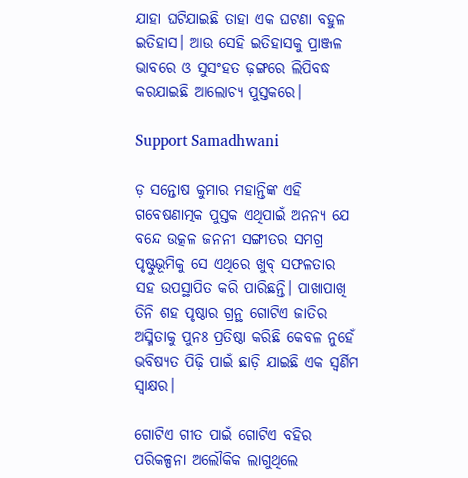ଯାହା ଘଟିଯାଇଛି ତାହା ଏକ ଘଟଣା ବହୁଳ ଇତିହାସ। ଆଉ ସେହି ଇତିହାସକୁ ପ୍ରାଞ୍ଜଳ ଭାବରେ ଓ ସୁସଂହତ ଢ଼ଙ୍ଗରେ ଲିପିବଦ୍ଧ କରଯାଇଛି ଆଲୋଚ୍ୟ ପୁସ୍ତକରେ।

Support Samadhwani

ଡ଼ ସନ୍ତୋଷ କୁମାର ମହାନ୍ତିଙ୍କ ଏହି ଗବେଷଣାତ୍ମକ ପୁସ୍ତକ ଏଥିପାଇଁ ଅନନ୍ୟ ଯେ ବନ୍ଦେ ଉତ୍କଳ ଜନନୀ ସଙ୍ଗୀତର ସମଗ୍ର ପୃଷ୍ଟୁଭୂମିକୁ ସେ ଏଥିରେ ଖୁବ୍ ସଫଳତାର ସହ ଉପସ୍ଥାପିତ କରି ପାରିଛନ୍ତି। ପାଖାପାଖି ତିନି ଶହ ପୃଷ୍ଠାର ଗ୍ରନ୍ଥ ଗୋଟିଏ ଜାତିର ଅସ୍ମିତାକୁ ପୁନଃ ପ୍ରତିଷ୍ଠା କରିଛି କେବଳ ନୁହେଁ ଭବିଷ୍ୟତ ପିଢ଼ି ପାଇଁ ଛାଡ଼ି ଯାଇଛି ଏକ ସ୍ୱର୍ଣିମ ସ୍ୱାକ୍ଷର।

ଗୋଟିଏ ଗୀତ ପାଇଁ ଗୋଟିଏ ବହିର ପରିକଳ୍ପନା ଅଲୌକିକ ଲାଗୁଥିଲେ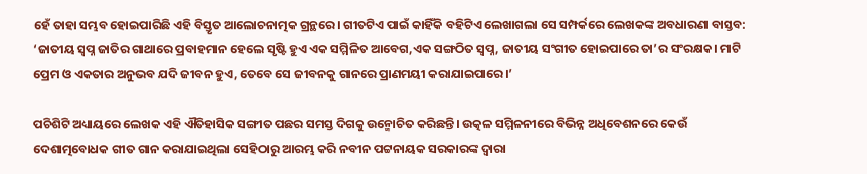ହେଁ ତାହା ସମ୍ଭବ ହୋଇପାରିଛି ଏହି ବିସ୍ତୃତ ଆଲୋଚନାତ୍ମକ ଗ୍ରନ୍ଥରେ। ଗୀତଟିଏ ପାଇଁ କାହିଁକି ବହିଟିଏ ଲେଖାଗଲା ସେ ସମ୍ପର୍କରେ ଲେଖକଙ୍କ ଅବଧାରଣା ବାସ୍ତବ: ‘ଜାତୀୟ ସ୍ବପ୍ନ ଜାତିର ଗାଥାରେ ପ୍ରବାହମାନ ହେଲେ ସୃଷ୍ଟି ହୁଏ ଏକ ସମ୍ମିଳିତ ଆବେଗ,ଏକ ସଙ୍ଗଠିତ ସ୍ବପ୍ନ, ଜାତୀୟ ସଂଗୀତ ହୋଇପାରେ ତା’ର ସଂରକ୍ଷକ। ମାଟି ପ୍ରେମ ଓ ଏକତାର ଅନୁଭବ ଯଦି ଜୀବନ ହୁଏ, ତେବେ ସେ ଜୀବନକୁ ଗାନରେ ପ୍ରାଣମୟୀ କରାଯାଇପାରେ।’

ପଚିଶିଟି ଅଧ୍ୟାୟରେ ଲେଖକ ଏହି ଐତିହାସିକ ସଙ୍ଗୀତ ପଛର ସମସ୍ତ ଦିଗକୁ ଉନ୍ମୋଚିତ କରିଛନ୍ତି। ଉତ୍କଳ ସମ୍ମିଳନୀରେ ବିଭିନ୍ନ ଅଧିବେଶନରେ କେଉଁ ଦେଶାତ୍ମବୋଧକ ଗୀତ ଗାନ କରାଯାଇଥିଲା ସେହିଠାରୁ ଆରମ୍ଭ କରି ନବୀନ ପଟ୍ଟନାୟକ ସରକାରଙ୍କ ଦ୍ବାରା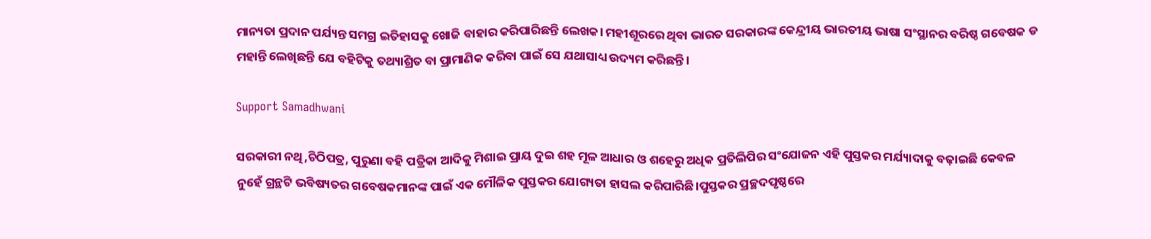ମାନ୍ୟତା ପ୍ରଦାନ ପର୍ଯ୍ୟନ୍ତ ସମଗ୍ର ଇତିହାସକୁ ଖୋଜି ବାହାର କରିପାରିଛନ୍ତି ଲେଖକ। ମହୀଶୂରରେ ଥିବା ଭାରତ ସରକାରଙ୍କ କେନ୍ଦ୍ରୀୟ ଭାରତୀୟ ଭାଷା ସଂସ୍ଥାନର ବରିଷ୍ଠ ଗବେଷକ ଡ ମହାନ୍ତି ଲେଖିଛନ୍ତି ଯେ ବହିଟିକୁ ତଥ୍ୟାଶ୍ରିତ ବା ପ୍ରାମାଣିକ କରିବା ପାଇଁ ସେ ଯଥାସାଧ୍ୟ ଉଦ୍ୟମ କରିଛନ୍ତି।

Support Samadhwani

ସରକାରୀ ନଥି,ଚିଠିପତ୍ର, ପୁରୁଣା ବହି ପତ୍ରିକା ଆଦିକୁ ମିଶାଇ ପ୍ରାୟ ଦୁଇ ଶହ ମୂଳ ଆଧାର ଓ ଶହେରୁ ଅଧିକ ପ୍ରତିଲିପିର ସଂଯୋଜନ ଏହି ପୁସ୍ତକର ମର୍ଯ୍ୟାଦାକୁ ବଢ଼ାଇଛି କେବଳ ନୁହେଁ ଗ୍ରନ୍ଥଟି ଭବିଷ୍ୟତର ଗବେଷକମାନଙ୍କ ପାଇଁ ଏକ ମୌଳିକ ପୁସ୍ତକର ଯୋଗ୍ୟତା ହାସଲ କରିପାରିଛି।ପୁସ୍ତକର ପ୍ରଚ୍ଛଦପୃଷ୍ଠରେ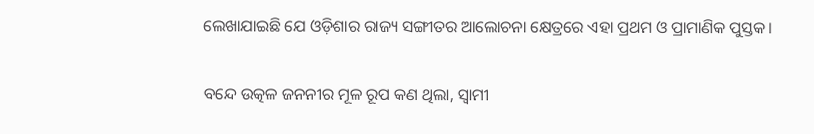ଲେଖାଯାଇଛି ଯେ ଓଡ଼ିଶାର ରାଜ୍ୟ ସଙ୍ଗୀତର ଆଲୋଚନା କ୍ଷେତ୍ରରେ ଏହା ପ୍ରଥମ ଓ ପ୍ରାମାଣିକ ପୁସ୍ତକ।

ବନ୍ଦେ ଉତ୍କଳ ଜନନୀର ମୂଳ ରୂପ କଣ ଥିଲା, ସ୍ବାମୀ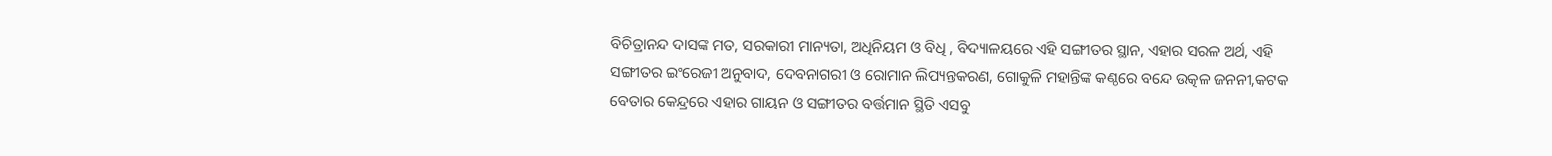ବିଚିତ୍ରାନନ୍ଦ ଦାସଙ୍କ ମତ, ସରକାରୀ ମାନ୍ୟତା, ଅଧିନିୟମ ଓ ବିଧି , ବିଦ୍ୟାଳୟରେ ଏହି ସଙ୍ଗୀତର ସ୍ଥାନ, ଏହାର ସରଳ ଅର୍ଥ, ଏହି ସଙ୍ଗୀତର ଇଂରେଜୀ ଅନୁବାଦ, ଦେବନାଗରୀ ଓ ରୋମାନ ଲିପ୍ୟନ୍ତକରଣ, ଗୋକୁଳି ମହାନ୍ତିଙ୍କ କଣ୍ଠରେ ବନ୍ଦେ ଉତ୍କଳ ଜନନୀ,କଟକ ବେତାର କେନ୍ଦ୍ରରେ ଏହାର ଗାୟନ ଓ ସଙ୍ଗୀତର ବର୍ତ୍ତମାନ ସ୍ଥିତି ଏସବୁ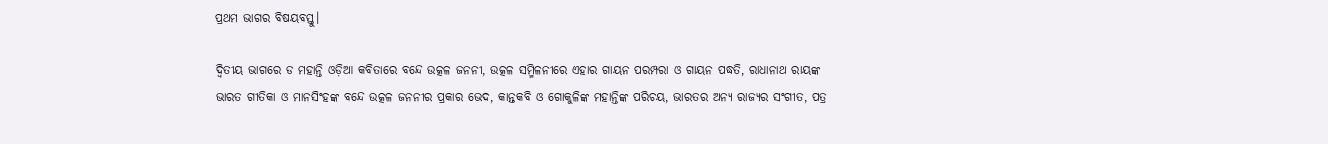ପ୍ରଥମ ଭାଗର ବିଷୟବସ୍ତୁ।

ଦ୍ୱିତୀୟ ଭାଗରେ ଡ ମହାନ୍ତି ଓଡ଼ିଆ କବିତାରେ ବନ୍ଦେ ଉତ୍କଳ ଜନନୀ, ଉତ୍କଳ ସମ୍ମିଳନୀରେ ଏହାର ଗାୟନ ପରମ୍ପରା ଓ ଗାୟନ ପଦ୍ଧତି, ରାଧାନାଥ ରାୟଙ୍କ ଭାରତ ଗୀତିକା ଓ ମାନସିଂହଙ୍କ ବନ୍ଦେ ଉତ୍କଳ ଜନନୀର ପ୍ରକାର ଭେଦ, କାନ୍ତକବି ଓ ଗୋକୁଳିଙ୍କ ମହାନ୍ତିଙ୍କ ପରିଚୟ, ଭାରତର ଅନ୍ୟ ରାଜ୍ୟର ସଂଗୀତ, ପତ୍ର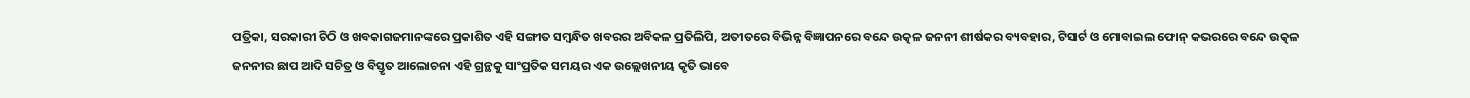ପତ୍ରିକା, ସରକାରୀ ଚିଠି ଓ ଖବକାଗଜମାନଙ୍କରେ ପ୍ରକାଶିତ ଏହି ସଙ୍ଗୀତ ସମ୍ବନ୍ଧିତ ଖବରର ଅବିକଳ ପ୍ରତିଲିପି, ଅତୀତରେ ବିଭିନ୍ନ ବିଜ୍ଞାପନରେ ବନ୍ଦେ ଉତ୍କଳ ଜନନୀ ଶୀର୍ଷକର ବ୍ୟବହାର, ଟିସାର୍ଟ ଓ ମୋବାଇଲ ଫୋନ୍ କଭରରେ ବନ୍ଦେ ଉତ୍କଳ ଜନନୀର ଛାପ ଆଦି ସଚିତ୍ର ଓ ବିସ୍ତୃତ ଆଲୋଚନା ଏହି ଗ୍ରନ୍ଥକୁ ସାଂପ୍ରତିକ ସମୟର ଏକ ଉଲ୍ଲେଖନୀୟ କୃତି ଭାବେ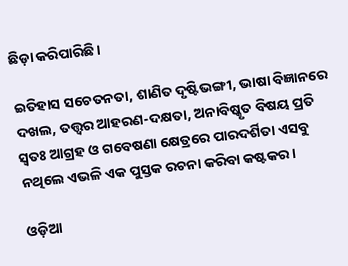ଛିଡ଼ା କରିପାରିଛି।

ଇତିହାସ ସଚେତନତା, ଶାଣିତ ଦୃଷ୍ଟିଭଙ୍ଗୀ, ଭାଷା ବିଜ୍ଞାନରେ ଦଖଲ, ତତ୍ତ୍ଵର ଆହରଣ-ଦକ୍ଷତା, ଅନାବିଷ୍କୃତ ବିଷୟ ପ୍ରତି ସ୍ଵତଃ ଆଗ୍ରହ ଓ ଗବେଷଣା କ୍ଷେତ୍ରରେ ପାରଦର୍ଶିତା ଏସବୁ ନଥିଲେ ଏଭଳି ଏକ ପୁସ୍ତକ ରଚନା କରିବା କଷ୍ଟକର।

ଓଡ଼ିଆ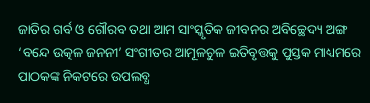ଜାତିର ଗର୍ବ ଓ ଗୌରବ ତଥା ଆମ ସାଂସ୍କୃତିକ ଜୀବନର ଅବିଚ୍ଛେଦ୍ୟ ଅଙ୍ଗ ‘ବନ୍ଦେ ଉତ୍କଳ ଜନନୀ’ ସଂଗୀତର ଆମୂଳଚୁଳ ଇତିବୃତ୍ତକୁ ପୁସ୍ତକ ମାଧ୍ୟମରେ ପାଠକଙ୍କ ନିକଟରେ ଉପଲବ୍ଧ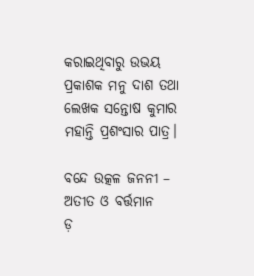କରାଇଥିବାରୁ ଉଭୟ ପ୍ରକାଶକ ମନୁ ଦାଶ ତଥା ଲେଖକ ସନ୍ତୋଷ କୁମାର ମହାନ୍ତି ପ୍ରଶଂସାର ପାତ୍ର।

ବନ୍ଦେ ଉତ୍କଳ ଜନନୀ – ଅତୀତ ଓ ବର୍ତ୍ତମାନ
ଡ଼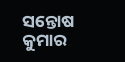ସନ୍ତୋଷ କୁମାର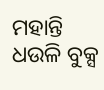ମହାନ୍ତି
ଧଉଳି ବୁକ୍ସ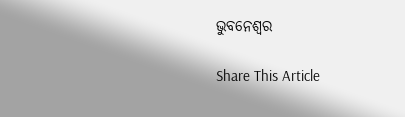ଭୁବନେଶ୍ଵର

Share This Article